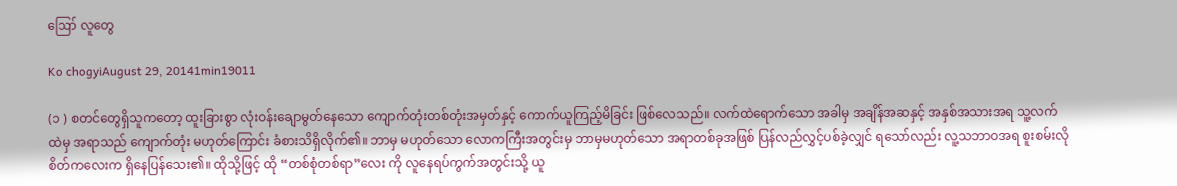ဪ လူတွေ

Ko chogyiAugust 29, 20141min19011

(၁ ) စတင်တွေရှိသူကတော့ ထူးခြားစွာ လုံးဝန်းချောမွတ်နေသော ကျောက်တုံးတစ်တုံးအမှတ်နှင့် ကောက်ယူကြည့်မိခြင်း ဖြစ်လေသည်။ လက်ထဲရောက်သော အခါမှ အချိန်အဆနှင့် အနှစ်အသားအရ သူ့လက်ထဲမှ အရာသည် ကျောက်တုံး မဟုတ်ကြောင်း ခံစားသိရှိလိုက်၏။ ဘာမှ မဟုတ်သော လောကကြီးအတွင်းမှ ဘာမှမဟုတ်သော အရာတစ်ခုအဖြစ် ပြန်လည်လွှင့်ပစ်ခဲ့လျှင် ရသော်လည်း လူ့သဘာဝအရ စူးစမ်းလိုစိတ်ကလေးက ရှိနေပြန်သေး၏။ ထိုသို့ဖြင့် ထို “တစ်စုံတစ်ရာ”လေး ကို လူနေရပ်ကွက်အတွင်းသို့ ယူ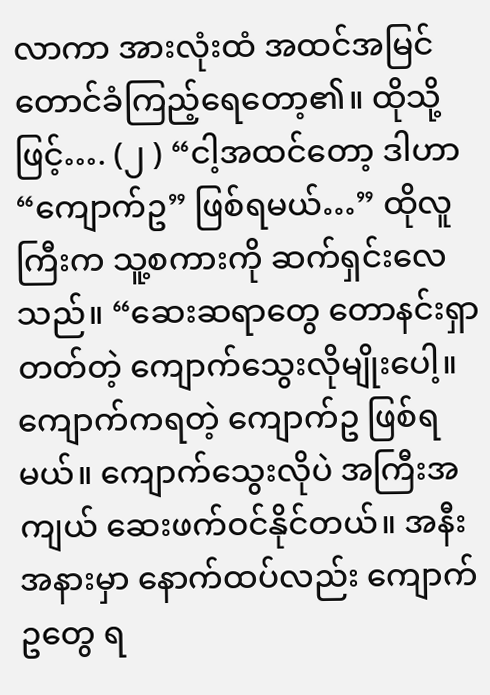လာကာ အားလုံးထံ အထင်အမြင်တောင်ခံကြည့်ရေတော့၏။ ထိုသို့ဖြင့်…. (၂ ) “ငါ့အထင်တော့ ဒါဟာ “ကျောက်ဥ” ဖြစ်ရမယ်…” ထိုလူကြီးက သူ့စကားကို ဆက်ရှင်းလေသည်။ “ဆေးဆရာတွေ တောနင်းရှာတတ်တဲ့ ကျောက်သွေးလိုမျိုးပေါ့။ ကျောက်ကရတဲ့ ကျောက်ဥ ဖြစ်ရမယ်။ ကျောက်သွေးလိုပဲ အကြီးအကျယ် ဆေးဖက်ဝင်နိုင်တယ်။ အနီးအနားမှာ နောက်ထပ်လည်း ကျောက်ဥတွေ ရ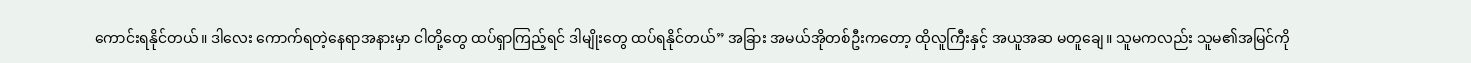ကောင်းရနိုင်တယ်။ ဒါလေး ကောက်ရတဲ့နေရာအနားမှာ ငါတို့တွေ ထပ်ရှာကြည့်ရင် ဒါမျိုးတွေ ထပ်ရနိုင်တယ်” အခြား အမယ်အိုတစ်ဦးကတော့ ထိုလူကြီးနှင့် အယူအဆ မတူချေ။ သူမကလည်း သူမ၏အမြင်ကို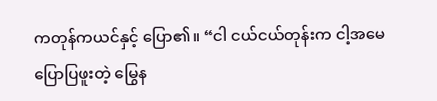ကတုန်ကယင်နှင့် ပြော၏။ “ငါ ငယ်ငယ်တုန်းက ငါ့အမေပြောပြဖူးတဲ့ မြွေန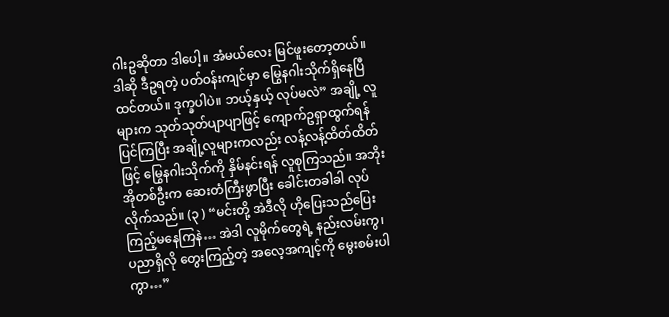ဂါးဥဆိုတာ ဒါပေါ့။ အံမယ်လေး မြင်ဖူးတော့တယ်။ ဒါဆို ဒီဥရတဲ့ ပတ်ဝန်းကျင်မှာ မြွေနဂါးသိုက်ရှိနေပြီထင်တယ်။ ဒုက္ခပါပဲ။ ဘယ့်နှယ့် လုပ်မလဲ” အချို့ လူများက သုတ်သုတ်ပျာပျာဖြင့် ကျောက်ဥရှာထွက်ရန် ပြင်ကြပြီး အချို့လူများကလည်း လန့်လန့်ထိတ်ထိတ်ဖြင့် မြွေနဂါးသိုက်ကို နှိမ်နင်းရန် လူစုကြသည်။ အဘိုးအိုတစ်ဦးက ဆေးတံကြီးဖွာပြီး ခေါင်းတခါခါ လုပ်လိုက်သည်။ (၃ ) “မင်းတို့ အဲဒီလို ဟိုပြေးသည်ပြေး ကြည့်မနေကြနဲ… အဲဒါ လူမိုက်တွေရဲ့ နည်းလမ်းကွ၊ ပညာရှိလို တွေးကြည့်တဲ့ အလေ့အကျင့်ကို မွေးစမ်းပါကွာ…”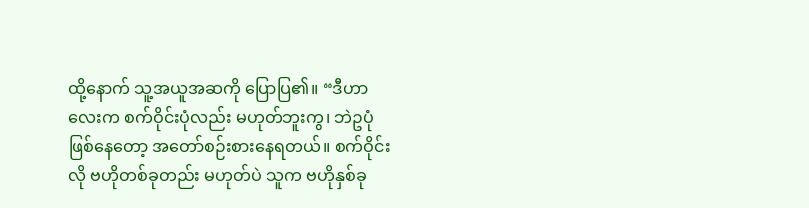ထို့နောက် သူ့အယူအဆကို ပြောပြ၏။ “ဒီဟာလေးက စက်ဝိုင်းပုံလည်း မဟုတ်ဘူးကွ၊ ဘဲဥပုံဖြစ်နေတော့ အတော်စဉ်းစားနေရတယ်။ စက်ဝိုင်းလို ဗဟိုတစ်ခုတည်း မဟုတ်ပဲ သူက ဗဟိုနှစ်ခု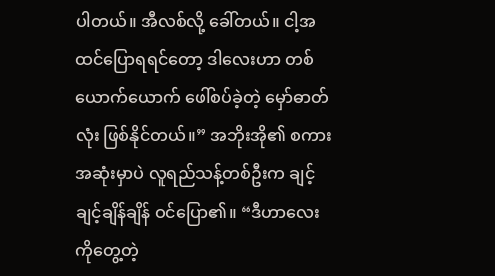ပါတယ်။ အီလစ်လို့ ခေါ်တယ်။ ငါ့အထင်ပြောရရင်တော့ ဒါလေးဟာ တစ်ယောက်ယောက် ဖေါ်စပ်ခဲ့တဲ့ မှော်ဓာတ်လုံး ဖြစ်နိုင်တယ်။” အဘိုးအို၏ စကားအဆုံးမှာပဲ လူရည်သန့်တစ်ဦးက ချင့်ချင့်ချိန်ချိန် ဝင်ပြော၏။ “ဒီဟာလေးကိုတွေ့တဲ့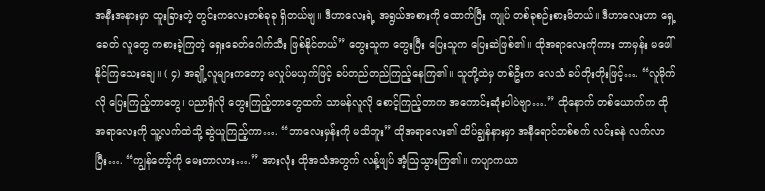အနီးအနားမှာ ထူးခြားတဲ့ တွင်းကလေးတစ်ခုခု ရှိတယ်ဗျ။ ဒီဟာလေးရဲ့ အရွယ်အစားကို ထောက်ပြီး ကျုပ် တစ်ခုစဉ်းစားမိတယ်။ ဒီဟာလေးဟာ ရှေ့ခေတ် လူတွေ ကစားခဲ့ကြတဲ့ ရှေးခေတ်ဂေါက်သီး ဖြစ်နိုင်တယ်” တွေးသူက တွေးပြီး ပြေးသူက ပြေးဆဲဖြစ်၏။ ထိုအရာလေးကိုကား ဘာမှန်း မဖေါ်နိုင်ကြသေးချေ။ ( ၄) အချို့လူများကတော့ မလှုပ်မယှက်ဖြင့် ခပ်တည်တည်ကြည့်နေကြ၏။ သူတို့ထဲမှ တစ်ဦးက လေသံ ခပ်တိုးတိုးဖြင့်…. “လူမိုက်လို ပြေးကြည့်တာတွေ၊ ပညာရှိလို တွေးကြည့်တာတွေထက် သာမန်လူလို စောင့်ကြည့်တာက အကောင်းဆုံးပါပဲဗျာ….” ထိုနောက် တစ်ယောက်က ထိုအရာလေးကို သူ့လက်ထဲသို့ ဆွဲယူကြည့်ကာ…. “ဘာလေးမှန်းကို မသိဘူး” ထိုအရာလေး၏ ထိပ်ချွန်နားမှာ အနီရောင်တစ်စက် လင်းခနဲ လက်လာပြီး…. “ကျွန်တော့်ကို မေးတာလား….” အားလုံး ထိုအသံအတွက် လန့်ဖျပ် အံ့ဩသွားကြ၏။ ကပျာကယာ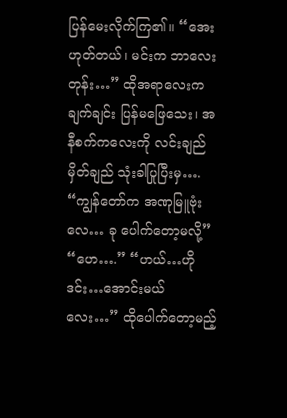ပြန်မေးလိုက်ကြ၏။ “အေး ဟုတ်တယ်၊ မင်းက ဘာလေးတုန်း…” ထိုအရာလေးက ချက်ချင်း ပြန်မဖြေသေး၊ အနီစက်ကလေးကို လင်းချည်မှိတ်ချည် သုံးခါပြုပြီးမှ…. “ကျွန်တော်က အဏုမြူဗုံးလေ… ခု ပေါက်တော့မလို့” “ဟေ….” “ဟယ်…ဟိုဒင်း…အောင်းမယ်လေး…” ထိုပေါက်တော့မည့်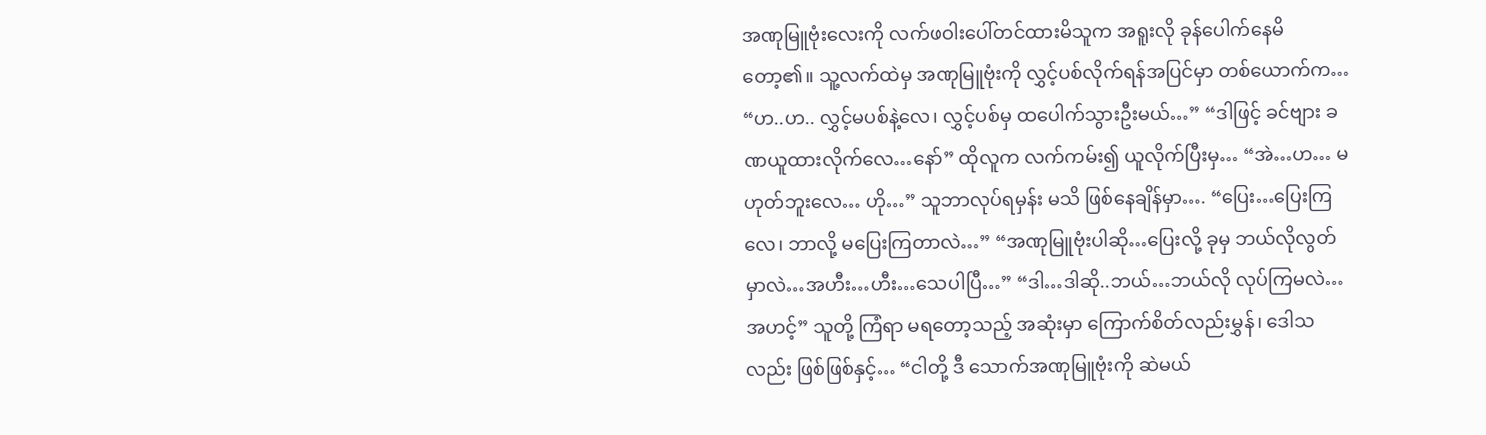အဏုမြူဗုံးလေးကို လက်ဖဝါးပေါ်တင်ထားမိသူက အရူးလို ခုန်ပေါက်နေမိတော့၏။ သူ့လက်ထဲမှ အဏုမြူဗုံးကို လွှင့်ပစ်လိုက်ရန်အပြင်မှာ တစ်ယောက်က… “ဟ..ဟ.. လွှင့်မပစ်နဲ့လေ၊ လွှင့်ပစ်မှ ထပေါက်သွားဦးမယ်…” “ဒါဖြင့် ခင်ဗျား ခဏယူထားလိုက်လေ…နော်” ထိုလူက လက်ကမ်း၍ ယူလိုက်ပြီးမှ… “အဲ…ဟ… မဟုတ်ဘူးလေ… ဟို…” သူဘာလုပ်ရမှန်း မသိ ဖြစ်နေချိန်မှာ…. “ပြေး…ပြေးကြလေ၊ ဘာလို့ မပြေးကြတာလဲ…” “အဏုမြူဗုံးပါဆို…ပြေးလို့ ခုမှ ဘယ်လိုလွတ်မှာလဲ…အဟီး…ဟီး…သေပါပြီ…” “ဒါ…ဒါဆို..ဘယ်…ဘယ်လို လုပ်ကြမလဲ… အဟင့်” သူတို့ ကြံရာ မရတော့သည့် အဆုံးမှာ ကြောက်စိတ်လည်းမွှန်၊ ဒေါသလည်း ဖြစ်ဖြစ်နှင့်… “ငါတို့ ဒီ သောက်အဏုမြူဗုံးကို ဆဲမယ်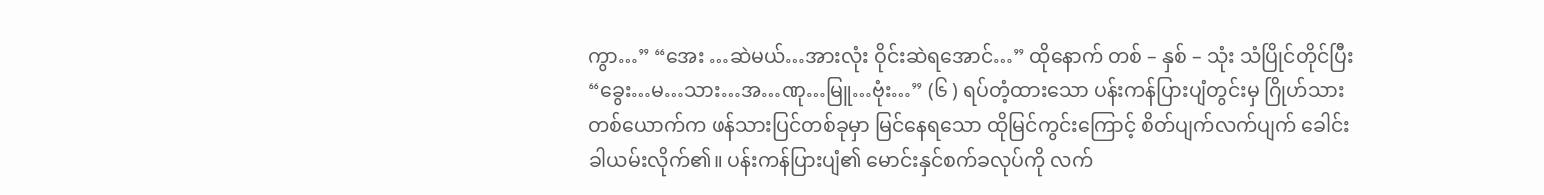ကွာ…” “အေး …ဆဲမယ်…အားလုံး ဝိုင်းဆဲရအောင်…” ထိုနောက် တစ် – နှစ် – သုံး သံပြိုင်တိုင်ပြီး “ခွေး…မ…သား…အ…ဏု…မြူ…ဗုံး…” (၆ ) ရပ်တံ့ထားသော ပန်းကန်ပြားပျံတွင်းမှ ဂြိုဟ်သားတစ်ယောက်က ဖန်သားပြင်တစ်ခုမှာ မြင်နေရသော ထိုမြင်ကွင်းကြောင့် စိတ်ပျက်လက်ပျက် ခေါင်းခါယမ်းလိုက်၏။ ပန်းကန်ပြားပျံ၏ မောင်းနှင်စက်ခလုပ်ကို လက်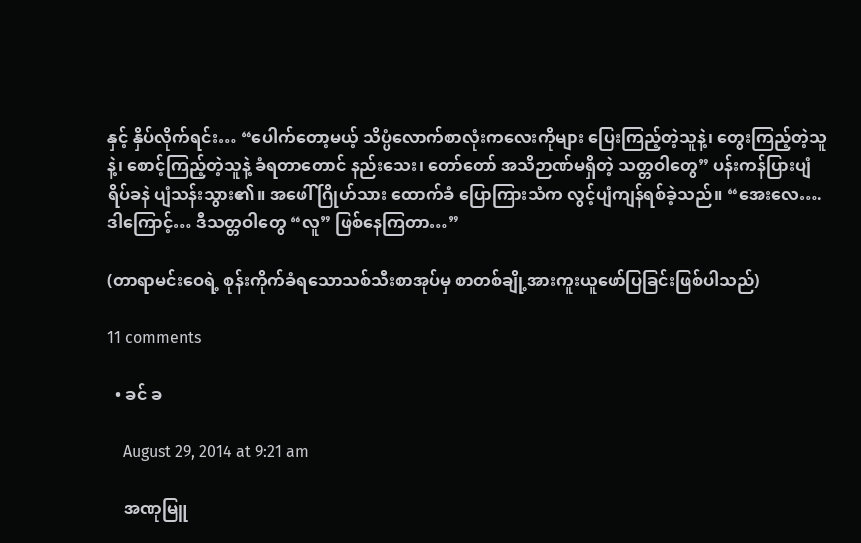နှင့် နှိပ်လိုက်ရင်း… “ပေါက်တော့မယ့် သိပ္ပံလောက်စာလုံးကလေးကိုများ ပြေးကြည့်တဲ့သူနဲ့၊ တွေးကြည့်တဲ့သူနဲ့၊ စောင့်ကြည့်တဲ့သူနဲ့ ခံရတာတောင် နည်းသေး၊ တော်တော် အသိဉာဏ်မရှိတဲ့ သတ္တဝါတွေ” ပန်းကန်ပြားပျံ ရိပ်ခနဲ ပျံသန်းသွား၏။ အဖေါ် ဂြိုဟ်သား ထောက်ခံ ပြောကြားသံက လွင့်ပျံကျန်ရစ်ခဲ့သည်။ “အေးလေ….ဒါကြောင့်… ဒီသတ္တဝါတွေ “လူ” ဖြစ်နေကြတာ…”

(တာရာမင်းဝေရဲ့ စုန်းကိုက်ခံရသောသစ်သီးစာအုပ်မှ စာတစ်ချို့အားကူးယူဖော်ပြခြင်းဖြစ်ပါသည်)

11 comments

  • ခင် ခ

    August 29, 2014 at 9:21 am

    အဏုမြူ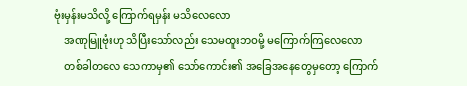ဗုံးမှန်းမသိလို့ ကြောက်ရမှန်း မသိလေလော
    အဏုမြူဗုံးဟု သိပြီးသော်လည်း သေမထူးဘဝမို့ မကြောက်ကြလေလော
    တစ်ခါတလေ သေကာမှ၏ သော်ကောင်း၏ အခြေအနေတွေမှတော့ ကြောက်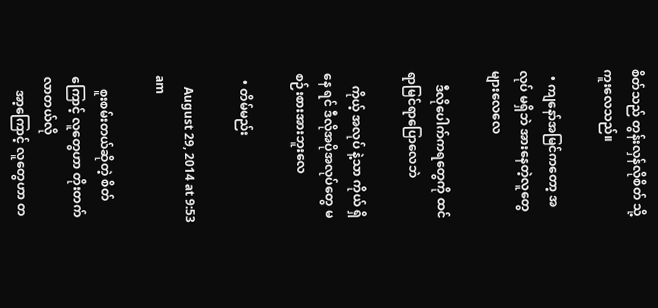စိတ်သည် တွန်းလှန်လိုစိတ် သို့ ကူးလေသည်။

  • ကျနော်အမြင်ကတော့ အလုပ် မရှိဘဲ အားနေတဲ့လူတွေများလေလေ

    ဒီလိုပေါက်ကရတွေကို ထင်ရာမြင်ရာပြောလေဘဲ

    ကိုယ့် အလုပ် နဲ့သာ ကိုယ် ရှိ နေ ရင် ဒီလိုအပိုအလုပ်တွေ မစဉ်းစားအားဘူးလေ

  • တိမ်မည်း

    August 29, 2014 at 9:53 am

    စူးစမ်းတယ်ဆိုတဲ့ စိတ်ကြောင့် လူတွေဟာ တိုးတက်လာတယ်လို
    အာ့ကြောင့် လူတွေဟာ တ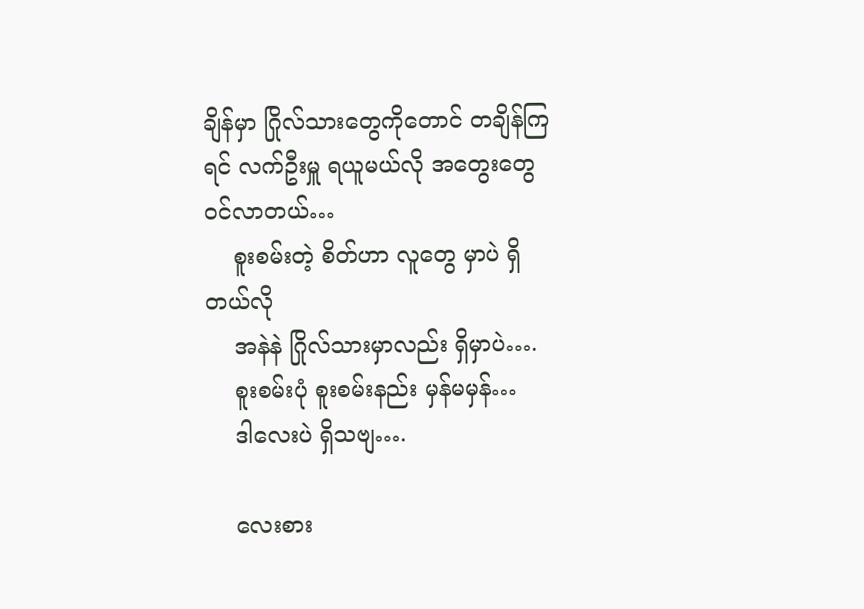ချိန်မှာ ဂြိုလ်သားတွေကိုတောင် တချိန်ကြရင် လက်ဦးမှူ ရယူမယ်လို အတွေးတွေ ဝင်လာတယ်…
    စူးစမ်းတဲ့ စိတ်ဟာ လူတွေ မှာပဲ ရှိတယ်လို
    အနဲနဲ ဂြိုလ်သားမှာလည်း ရှိမှာပဲ….
    စူးစမ်းပုံ စူးစမ်းနည်း မှန်မမှန်…
    ဒါလေးပဲ ရှိသဗျ….

    လေးစား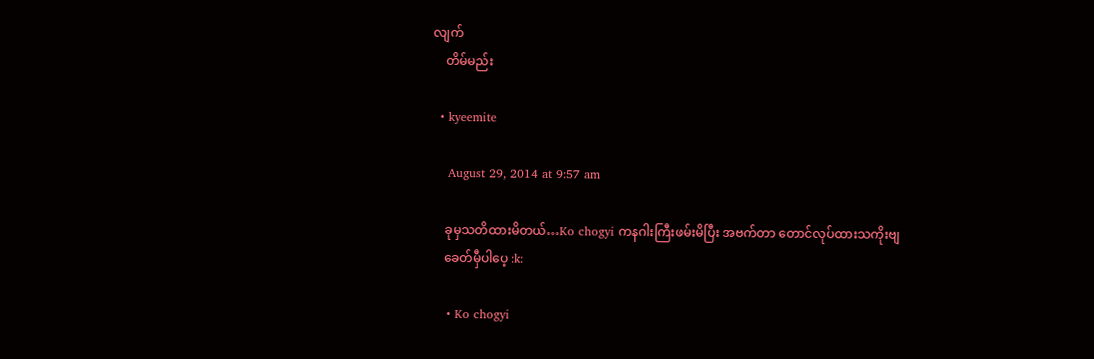လျက်
    တိမ်မည်း

  • kyeemite

    August 29, 2014 at 9:57 am

    ခုမှသတိထားမိတယ်…Ko chogyi ကနဂါးကြီးဖမ်းမိပြီး အဗက်တာ တောင်လုပ်ထားသကိုးဗျ
    ခေတ်မှီပါပေ့ :k:

    • Ko chogyi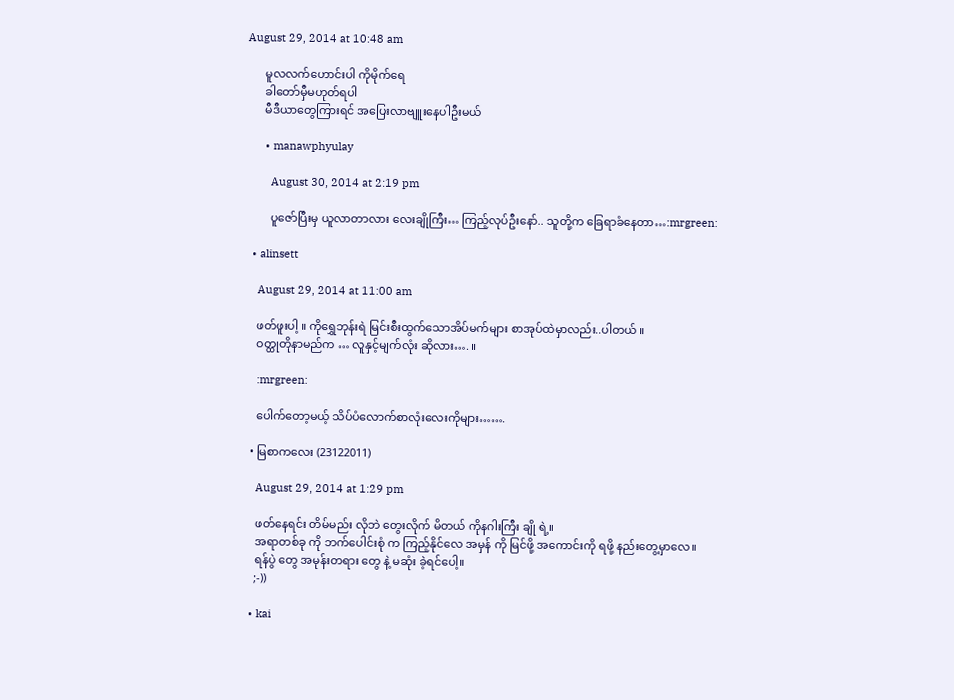August 29, 2014 at 10:48 am

      မူလလက်ဟောင်းပါ ကိုမိုက်ရေ
      ခါတော်မှီမဟုတ်ရပါ
      မီဒီယာတွေကြားရင် အပြေးလာဗျူးနေပါဦးမယ်

      • manawphyulay

        August 30, 2014 at 2:19 pm

        ပူဇော်ပြီးမှ ယူလာတာလား လေးချိုကြီး… ကြည့်လုပ်ဦးနော်.. သူတို့က ခြေရာခံနေတာ…:mrgreen:

  • alinsett

    August 29, 2014 at 11:00 am

    ဖတ်ဖူးပါ့ ။ ကိုရွှေဘုန်းရဲ မြင်းစီးထွက်သောအိပ်မက်များ စာအုပ်ထဲမှာလည်း..ပါတယ် ။
    ဝတ္ထုတိုနာမည်က … လူနှင့်မျက်လုံး ဆိုလား…. ။

    :mrgreen:

    ပေါက်တော့မယ့် သိပ်ပံလောက်စာလုံးလေးကိုများ…….

  • မြစာကလေး (23122011)

    August 29, 2014 at 1:29 pm

    ဖတ်နေရင်း တိမ်မည်း လိုဘဲ တွေးလိုက် မိတယ် ကိုနဂါးကြီး ချို ရဲ့။
    အရာတစ်ခု ကို ဘက်ပေါင်းစုံ က ကြည့်နိုင်လေ အမှန် ကို မြင်ဖို့ အကောင်းကို ရဖို့ နည်းတွေ့မှာလေ။
    ရန်ပွဲ တွေ အမုန်းတရား တွေ နဲ့ မဆုံး ခဲ့ရင်ပေါ့။
    ;-))

  • kai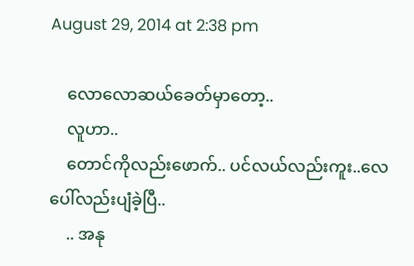August 29, 2014 at 2:38 pm

    လောလောဆယ်ခေတ်မှာတော့..
    လူဟာ..
    တောင်ကိုလည်းဖောက်.. ပင်လယ်လည်းကူး..လေပေါ်လည်းပျံခဲ့ပြီ..
    .. အနု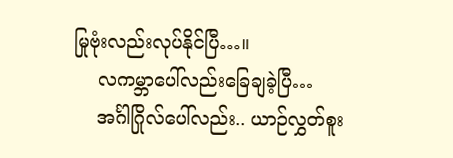မြုဗုံးလည်းလုပ်နိုင်ပြီ…။
    လကမ္ဘာပေါ်လည်းခြေချခဲ့ပြီ…
    အင်္ဂါဂြိုလ်ပေါ်လည်း.. ယာဉ်လွှတ်စူး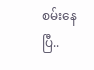စမ်းနေပြီ..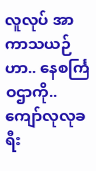လူလုပ် အာကာသယဉ်ဟာ.. နေစင်္ကြဝဌာကို.. ကျော်လုလုခရီး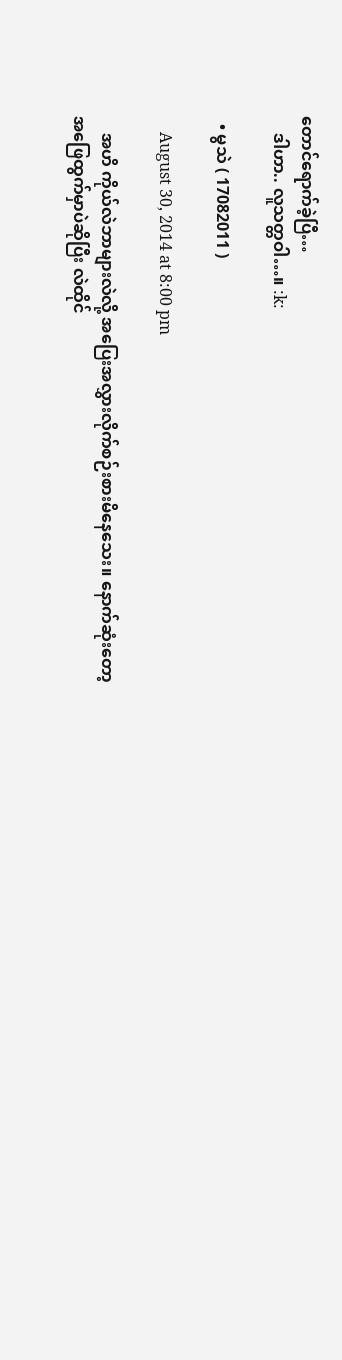တောင်ရောက်ခဲ့ပြီ…
    ဒါဟာ.. လူသတ္တဝါ…။ :k:

  • မွသဲ ( 17082011 )

    August 30, 2014 at 8:00 pm

    အဟိ ကိုယ်လဲဘာများလဲလို့ အပြေးအလွှားလိုက်စဉ်းစားမိနေသေး။ နောက်ဆုံးတော့ အဖြေထွက်မှာပဲဆိုပြီး လဲထိုင်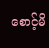စောင့်မိ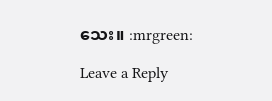သေး။ :mrgreen:

Leave a Reply